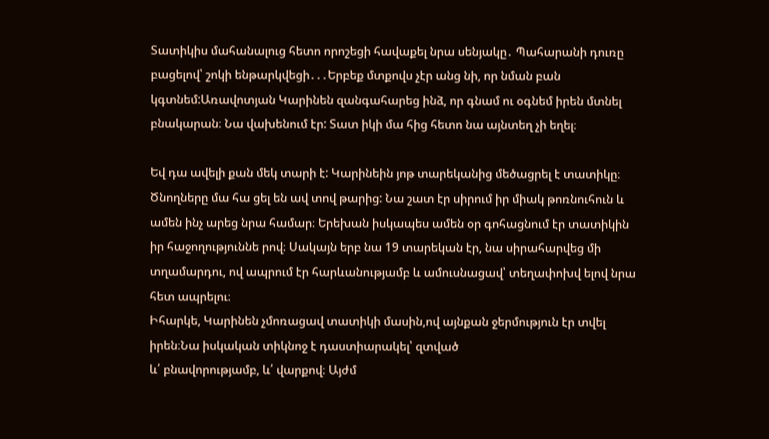Տատիկիս մահանալուց հետո որոշեցի հավաքել նրա սենյակը․ Պահարանի դուռը բացելով՝ շոկի ենթարկվեցի․․․Երբեք մտքովս չէր անց նի, որ նման բան կգտնեմ:Առավոտյան Կարինեն զանգահարեց ինձ, որ գնամ ու օգնեմ իրեն մտնել բնակարան։ Նա վախենում էր: Տատ իկի մա հից հետո նա այնտեղ չի եղել։

Եվ դա ավելի քան մեկ տարի է: Կարինեին յոթ տարեկանից մեծացրել է տատիկը։ Ծնողները մա հա ցել են ավ տով թարից: Նա շատ էր սիրում իր միակ թոռնուհուն և ամեն ինչ արեց նրա համար։ Երեխան իսկապես ամեն օր գոհացնում էր տատիկին իր հաջողություննե րով։ Սակայն երբ նա 19 տարեկան էր, նա սիրահարվեց մի տղամարդու, ով ապրում էր հարևանությամբ և ամուսնացավ՝ տեղափոխվ ելով նրա հետ ապրելու։
Իհարկե, Կարինեն չմոռացավ տատիկի մասին,ով այնքան ջերմություն էր տվել իրեն։Նա իսկական տիկնոջ է դաստիարակել՝ զտված
և՛ բնավորությամբ, և՛ վարքով։ Այժմ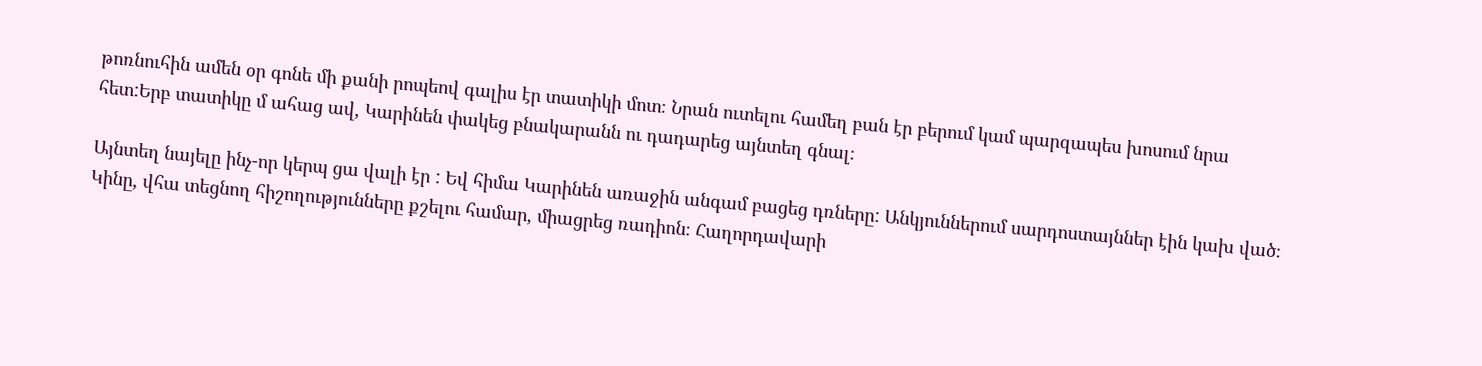թոռնուհին ամեն օր գոնե մի քանի րոպեով գալիս էր տատիկի մոտ։ Նրան ուտելու համեղ բան էր բերում կամ պարզապես խոսում նրա հետ:Երբ տատիկը մ ահաց ավ, Կարինեն փակեց բնակարանն ու դադարեց այնտեղ գնալ։

Այնտեղ նայելը ինչ-որ կերպ ցա վալի էր : Եվ հիմա Կարինեն առաջին անգամ բացեց դռները: Անկյուններում սարդոստայններ էին կախ ված։ Կինը, վհա տեցնող հիշողությունները քշելու համար, միացրեց ռադիոն։ Հաղորդավարի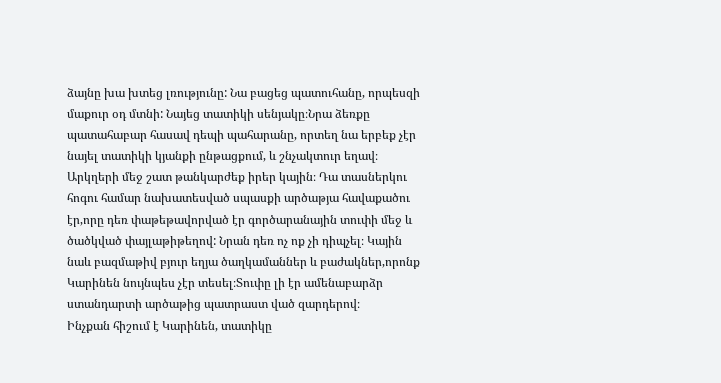ձայնը խա խտեց լռությունը: Նա բացեց պատուհանը, որպեսզի մաքուր օդ մտնի: Նայեց տատիկի սենյակը։Նրա ձեռքը պատահաբար հասավ դեպի պահարանը, որտեղ նա երբեք չէր նայել տատիկի կյանքի ընթացքում, և շնչակտուր եղավ։
Արկղերի մեջ շատ թանկարժեք իրեր կային։ Դա տասներկու հոգու համար նախատեսված սպասքի արծաթյա հավաքածու էր,որը դեռ փաթեթավորված էր գործարանային տուփի մեջ և ծածկված փայլաթիթեղով: Նրան դեռ ոչ ոք չի դիպչել։ Կային նաև բազմաթիվ բյուր եղյա ծաղկամաններ և բաժակներ,որոնք Կարինեն նույնպես չէր տեսել։Տուփը լի էր ամենաբարձր ստանդարտի արծաթից պատրաստ ված զարդերով։
Ինչքան հիշում է Կարինեն, տատիկը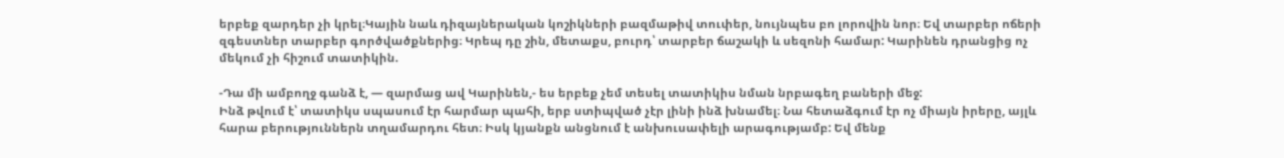երբեք զարդեր չի կրել։Կային նաև դիզայներական կոշիկների բազմաթիվ տուփեր, նույնպես բո լորովին նոր։ Եվ տարբեր ոճերի զգեստներ տարբեր գործվածքներից։ Կրեպ դը շին, մետաքս, բուրդ՝ տարբեր ճաշակի և սեզոնի համար: Կարինեն դրանցից ոչ մեկում չի հիշում տատիկին.

-Դա մի ամբողջ գանձ է, — զարմաց ավ Կարինեն,- ես երբեք չեմ տեսել տատիկիս նման նրբագեղ բաների մեջ:
Ինձ թվում է՝ տատիկս սպասում էր հարմար պահի, երբ ստիպված չէր լինի ինձ խնամել։ Նա հետաձգում էր ոչ միայն իրերը, այլև հարա բերություններն տղամարդու հետ։ Իսկ կյանքն անցնում է անխուսափելի արագությամբ: Եվ մենք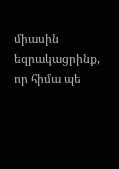միասին եզրակացրինք, որ հիմա պե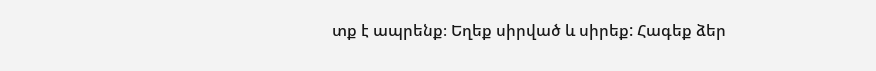տք է ապրենք։ Եղեք սիրված և սիրեք: Հագեք ձեր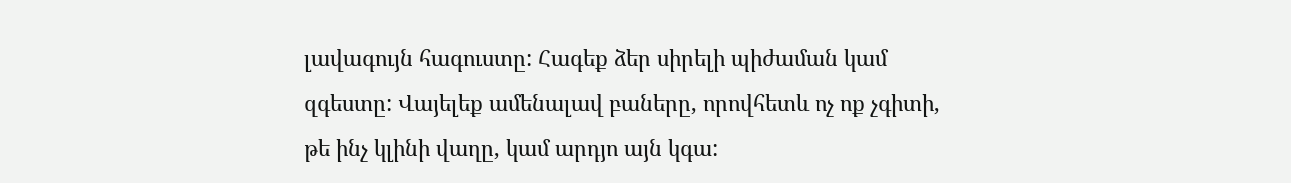լավագույն հագուստը: Հագեք ձեր սիրելի պիժաման կամ զգեստը: Վայելեք ամենալավ բաները, որովհետև ոչ ոք չգիտի, թե ինչ կլինի վաղը, կամ արդյո այն կգա: